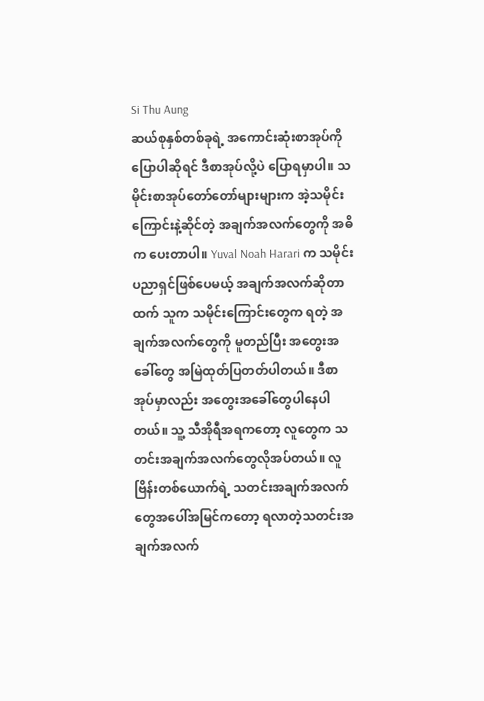Si Thu Aung
ဆယ်စုနှစ်တစ်ခုရဲ့ အကောင်းဆုံးစာအုပ်ကို ပြောပါဆိုရင် ဒီစာအုပ်လို့ပဲ ပြောရမှာပါ။ သမိုင်းစာအုပ်တော်တော်များများက အဲ့သမိုင်းကြောင်းနဲ့ဆိုင်တဲ့ အချက်အလက်တွေကို အဓိက ပေးတာပါ။ Yuval Noah Harari က သမိုင်းပညာရှင်ဖြစ်ပေမယ့် အချက်အလက်ဆိုတာထက် သူက သမိုင်းကြောင်းတွေက ရတဲ့ အချက်အလက်တွေကို မူတည်ပြီး အတွေးအခေါ်တွေ အမြဲထုတ်ပြတတ်ပါတယ်။ ဒီစာအုပ်မှာလည်း အတွေးအခေါ်တွေပါနေပါတယ်။ သူ့ သီအိုရီအရကတော့ လူတွေက သတင်းအချက်အလက်တွေလိုအပ်တယ်။ လူဗြိန်းတစ်ယောက်ရဲ့ သတင်းအချက်အလက်တွေအပေါ်အမြင်ကတော့ ရလာတဲ့သတင်းအချက်အလက်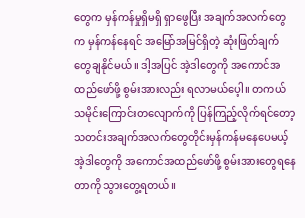တွေက မှန်ကန်မှုရှိမရှိ ရှာဖွေပြီး အချက်အလက်တွေက မှန်ကန်နေရင် အမြော်အမြင်ရှိတဲ့ ဆုံးဖြတ်ချက်တွေချနိုင်မယ်။ ဒါ့အပြင် အဲ့ဒါတွေကို အကောင်အထည်ဖော်ဖို့ စွမ်းအားလည်း ရလာမယ်ပေ့ါ။ တကယ်သမိုင်းကြောင်းတလျောက်ကို ပြန်ကြည့်လိုက်ရင်တော့ သတင်းအချက်အလက်တွေတိုင်းမှန်ကန်မနေပေမယ့် အဲ့ဒါတွေကို အကောင်အထည်ဖော်ဖို့ စွမ်းအားတွေရနေတာကို သွားတွေ့ရတယ်။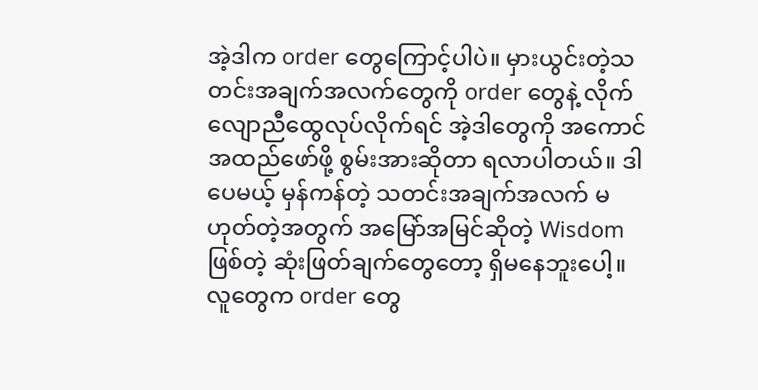အဲ့ဒါက order တွေကြောင့်ပါပဲ။ မှားယွင်းတဲ့သတင်းအချက်အလက်တွေကို order တွေနဲ့ လိုက်လျောညီထွေလုပ်လိုက်ရင် အဲ့ဒါတွေကို အကောင်အထည်ဖော်ဖို့ စွမ်းအားဆိုတာ ရလာပါတယ်။ ဒါပေမယ့် မှန်ကန်တဲ့ သတင်းအချက်အလက် မဟုတ်တဲ့အတွက် အမြော်အမြင်ဆိုတဲ့ Wisdom ဖြစ်တဲ့ ဆုံးဖြတ်ချက်တွေတော့ ရှိမနေဘူးပေါ့။ လူတွေက order တွေ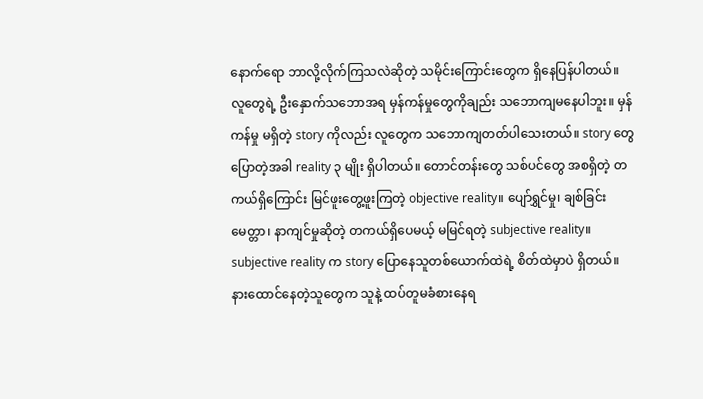နောက်ရော ဘာလို့လိုက်ကြသလဲဆိုတဲ့ သမိုင်းကြောင်းတွေက ရှိနေပြန်ပါတယ်။ လူတွေရဲ့ ဦးနှောက်သဘောအရ မှန်ကန်မှုတွေကိုချည်း သဘောကျမနေပါဘူး။ မှန်ကန်မှု မရှိတဲ့ story ကိုလည်း လူတွေက သဘောကျတတ်ပါသေးတယ်။ story တွေပြောတဲ့အခါ reality ၃ မျိုး ရှိပါတယ်။ တောင်တန်းတွေ သစ်ပင်တွေ အစရှိတဲ့ တကယ်ရှိကြောင်း မြင်ဖူးတွေ့ဖူးကြတဲ့ objective reality။ ပျော်ရွှင်မှု၊ ချစ်ခြင်းမေတ္တာ၊ နာကျင်မှုဆိုတဲ့ တကယ်ရှိပေမယ့် မမြင်ရတဲ့ subjective reality။ subjective reality က story ပြောနေသူတစ်ယောက်ထဲရဲ့ စိတ်ထဲမှာပဲ ရှိတယ်။ နားထောင်နေတဲ့သူတွေက သူနဲ့ ထပ်တူမခံစားနေရ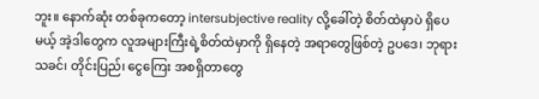ဘူး။ နောက်ဆုံး တစ်ခုကတော့ intersubjective reality လို့ခေါ်တဲ့ စိတ်ထဲမှာပဲ ရှိပေမယ့် အဲ့ဒါတွေက လူအများကြီးရဲ့စိတ်ထဲမှာကို ရှိနေတဲ့ အရာတွေဖြစ်တဲ့ ဥပဒေ၊ ဘုရားသခင်၊ တိုင်းပြည်၊ ငွေကြေး အစရှိတာတွေ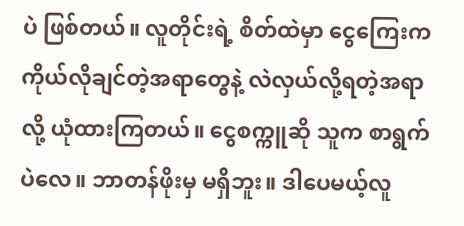ပဲ ဖြစ်တယ်။ လူတိုင်းရဲ့ စိတ်ထဲမှာ ငွေကြေးက ကိုယ်လိုချင်တဲ့အရာတွေနဲ့ လဲလှယ်လို့ရတဲ့အရာလို့ ယုံထားကြတယ်။ ငွေစက္ကူဆို သူက စာရွက်ပဲလေ။ ဘာတန်ဖိုးမှ မရှိဘူး။ ဒါပေမယ့်လူ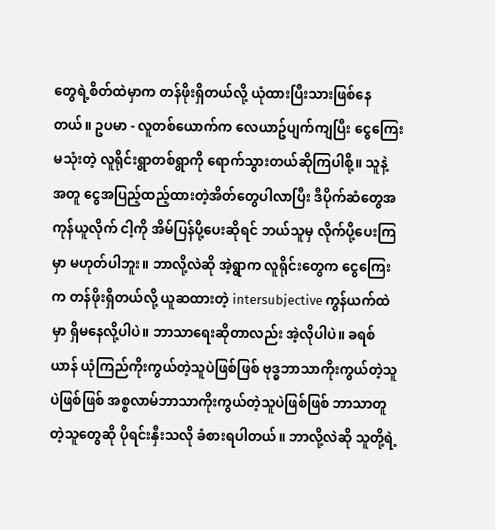တွေရဲ့စိတ်ထဲမှာက တန်ဖိုးရှိတယ်လို့ ယုံထားပြီးသားဖြစ်နေတယ်။ ဥပမာ - လူတစ်ယောက်က လေယာဥ်ပျက်ကျပြီး ငွေကြေးမသုံးတဲ့ လူရိုင်းရွာတစ်ရွာကို ရောက်သွားတယ်ဆိုကြပါစို့။ သူနဲ့ အတူ ငွေအပြည့်ထည့်ထားတဲ့အိတ်တွေပါလာပြီး ဒီပိုက်ဆံတွေအကုန်ယူလိုက် ငါ့ကို အိမ်ပြန်ပို့ပေးဆိုရင် ဘယ်သူမှ လိုက်ပို့ပေးကြမှာ မဟုတ်ပါဘူး။ ဘာလို့လဲဆို အဲ့ရွာက လူရိုင်းတွေက ငွေကြေးက တန်ဖိုးရှိတယ်လို့ ယူဆထားတဲ့ intersubjective ကွန်ယက်ထဲမှာ ရှိမနေလို့ပါပဲ။ ဘာသာရေးဆိုတာလည်း အဲ့လိုပါပဲ။ ခရစ်ယာန် ယုံကြည်ကိုးကွယ်တဲ့သူပဲဖြစ်ဖြစ် ဗုဒ္ဓဘာသာကိုးကွယ်တဲ့သူပဲဖြစ်ဖြစ် အစ္စလာမ်ဘာသာကိုးကွယ်တဲ့သူပဲဖြစ်ဖြစ် ဘာသာတူတဲ့သူတွေဆို ပိုရင်းနှီးသလို ခံစားရပါတယ်။ ဘာလို့လဲဆို သူတို့ရဲ့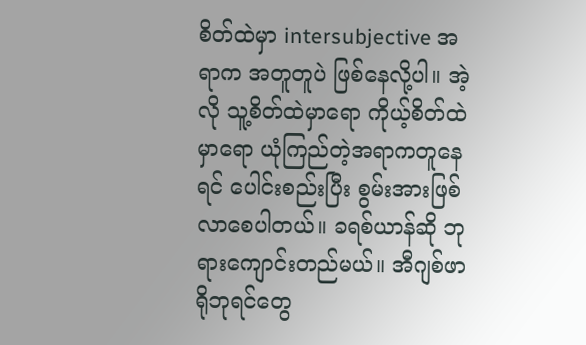စိတ်ထဲမှာ intersubjective အရာက အတူတူပဲ ဖြစ်နေလို့ပါ။ အဲ့လို သူ့စိတ်ထဲမှာရော ကိုယ့်စိတ်ထဲမှာရော ယုံကြည်တဲ့အရာကတူနေရင် ပေါင်းစည်းပြီး စွမ်းအားဖြစ်လာစေပါတယ်။ ခရစ်ယာန်ဆို ဘုရားကျောင်းတည်မယ်။ အီဂျစ်ဖာရိုဘုရင်တွေ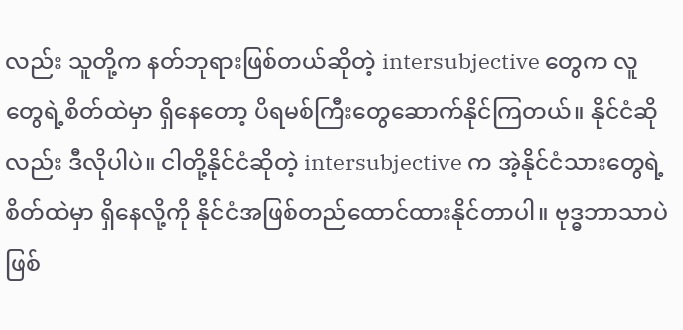လည်း သူတို့က နတ်ဘုရားဖြစ်တယ်ဆိုတဲ့ intersubjective တွေက လူတွေရဲ့စိတ်ထဲမှာ ရှိနေတော့ ပိရမစ်ကြီးတွေဆောက်နိုင်ကြတယ်။ နိုင်ငံဆိုလည်း ဒီလိုပါပဲ။ ငါတို့နိုင်ငံဆိုတဲ့ intersubjective က အဲ့နိုင်ငံသားတွေရဲ့စိတ်ထဲမှာ ရှိနေလို့ကို နိုင်ငံအဖြစ်တည်ထောင်ထားနိုင်တာပါ။ ဗုဒ္ဓဘာသာပဲဖြစ်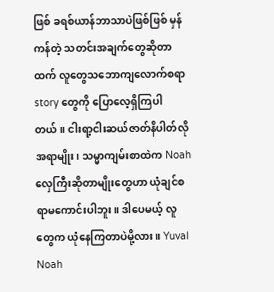ဖြစ် ခရစ်ယာန်ဘာသာပဲဖြစ်ဖြစ် မှန်ကန်တဲ့ သတင်းအချက်တွေဆိုတာထက် လူတွေသဘောကျလောက်စရာ story တွေကို ပြောလေ့ရှိကြပါတယ်။ ငါးရာ့ငါးဆယ်ဇာတ်နိပါတ်လိုအရာမျိုး၊ သမ္မာကျမ်းစာထဲက Noah လှေကြီးဆိုတာမျိုးတွေဟာ ယုံချင်စရာမကောင်းပါဘူး။ ဒါပေမယ့် လူတွေက ယုံနေကြတာပဲမို့လား။ Yuval Noah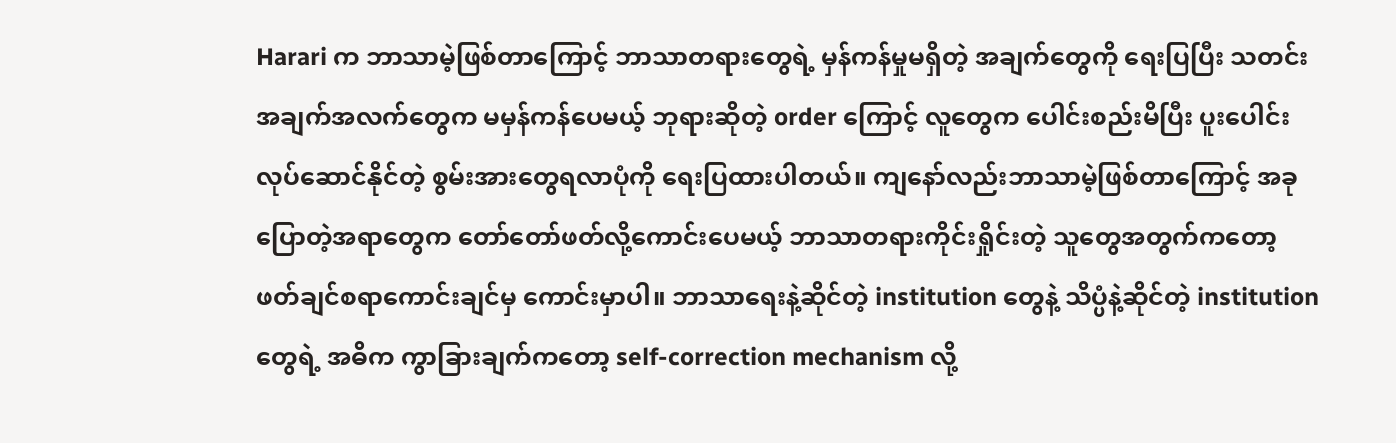Harari က ဘာသာမဲ့ဖြစ်တာကြောင့် ဘာသာတရားတွေရဲ့ မှန်ကန်မှုမရှိတဲ့ အချက်တွေကို ရေးပြပြီး သတင်းအချက်အလက်တွေက မမှန်ကန်ပေမယ့် ဘုရားဆိုတဲ့ order ကြောင့် လူတွေက ပေါင်းစည်းမိပြီး ပူးပေါင်းလုပ်ဆောင်နိုင်တဲ့ စွမ်းအားတွေရလာပုံကို ရေးပြထားပါတယ်။ ကျနော်လည်းဘာသာမဲ့ဖြစ်တာကြောင့် အခုပြောတဲ့အရာတွေက တော်တော်ဖတ်လို့ကောင်းပေမယ့် ဘာသာတရားကိုင်းရှိုင်းတဲ့ သူတွေအတွက်ကတော့ ဖတ်ချင်စရာကောင်းချင်မှ ကောင်းမှာပါ။ ဘာသာရေးနဲ့ဆိုင်တဲ့ institution တွေနဲ့ သိပ္ပံနဲ့ဆိုင်တဲ့ institution တွေရဲ့ အဓိက ကွာခြားချက်ကတော့ self-correction mechanism လို့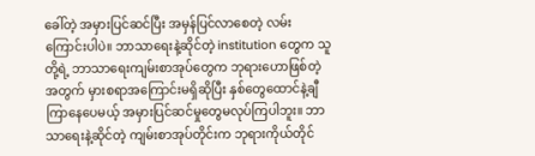ခေါ်တဲ့ အမှားပြင်ဆင်ပြီး အမှန်ပြင်လာစေတဲ့ လမ်းကြောင်းပါပဲ။ ဘာသာရေးနဲ့ဆိုင်တဲ့ institution တွေက သူတို့ရဲ့ ဘာသာရေးကျမ်းစာအုပ်တွေက ဘုရားဟောဖြစ်တဲ့အတွက် မှားစရာအကြောင်းမရှိဆိုပြီး နှစ်တွေထောင်နဲ့ချီကြာနေပေမယ့် အမှားပြင်ဆင်မှုတွေမလုပ်ကြပါဘူး။ ဘာသာရေးနဲ့ဆိုင်တဲ့ ကျမ်းစာအုပ်တိုင်းက ဘုရားကိုယ်တိုင်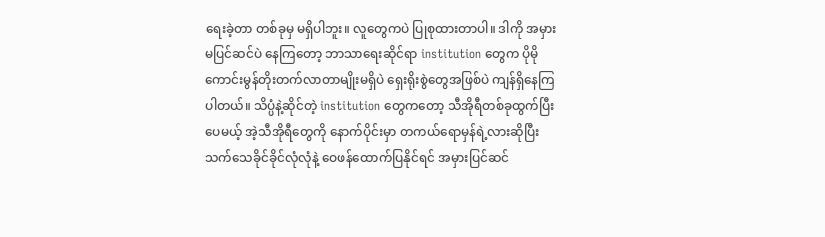ရေးခဲ့တာ တစ်ခုမှ မရှိပါဘူး။ လူတွေကပဲ ပြုစုထားတာပါ။ ဒါကို အမှားမပြင်ဆင်ပဲ နေကြတော့ ဘာသာရေးဆိုင်ရာ institution တွေက ပိုမိုကောင်းမွန်တိုးတက်လာတာမျိုးမရှိပဲ ရှေးရိုးစွဲတွေအဖြစ်ပဲ ကျန်ရှိနေကြပါတယ်။ သိပ္ပံနဲ့ဆိုင်တဲ့ institution တွေကတော့ သီအိုရီတစ်ခုထွက်ပြီးပေမယ့် အဲ့သီအိုရီတွေကို နောက်ပိုင်းမှာ တကယ်ရောမှန်ရဲ့လားဆိုပြီး သက်သေခိုင်ခိုင်လုံလုံနဲ့ ဝေဖန်ထောက်ပြနိုင်ရင် အမှားပြင်ဆင်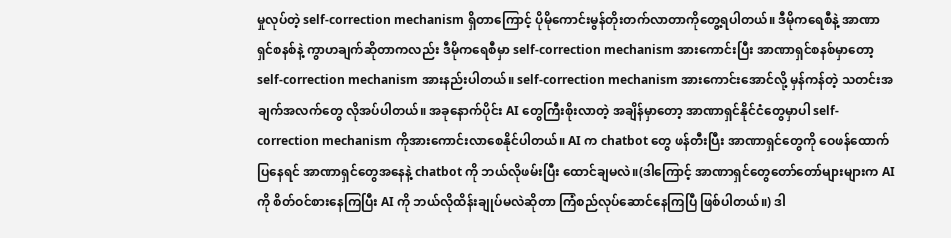မှုလုပ်တဲ့ self-correction mechanism ရှိတာကြောင့် ပိုမိုကောင်းမွန်တိုးတက်လာတာကိုတွေ့ရပါတယ်။ ဒီမိုကရေစီနဲ့ အာဏာရှင်စနစ်နဲ့ ကွာဟချက်ဆိုတာကလည်း ဒီမိုကရေစီမှာ self-correction mechanism အားကောင်းပြီး အာဏာရှင်စနစ်မှာတော့ self-correction mechanism အားနည်းပါတယ်။ self-correction mechanism အားကောင်းအောင်လို့ မှန်ကန်တဲ့ သတင်းအချက်အလက်တွေ လိုအပ်ပါတယ်။ အခုနောက်ပိုင်း AI တွေကြီးစိုးလာတဲ့ အချိန်မှာတော့ အာဏာရှင်နိုင်ငံတွေမှာပါ self-correction mechanism ကိုအားကောင်းလာစေနိုင်ပါတယ်။ AI က chatbot တွေ ဖန်တီးပြီး အာဏာရှင်တွေကို ဝေဖန်ထောက်ပြနေရင် အာဏာရှင်တွေအနေနဲ့ chatbot ကို ဘယ်လိုဖမ်းပြီး ထောင်ချမလဲ။(ဒါကြောင့် အာဏာရှင်တွေတော်တော်များများက AI ကို စိတ်ဝင်စားနေကြပြီး AI ကို ဘယ်လိုထိန်းချုပ်မလဲဆိုတာ ကြံစည်လုပ်ဆောင်နေကြပြီ ဖြစ်ပါတယ်။) ဒါ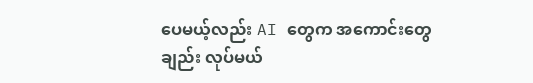ပေမယ့်လည်း AI တွေက အကောင်းတွေချည်း လုပ်မယ်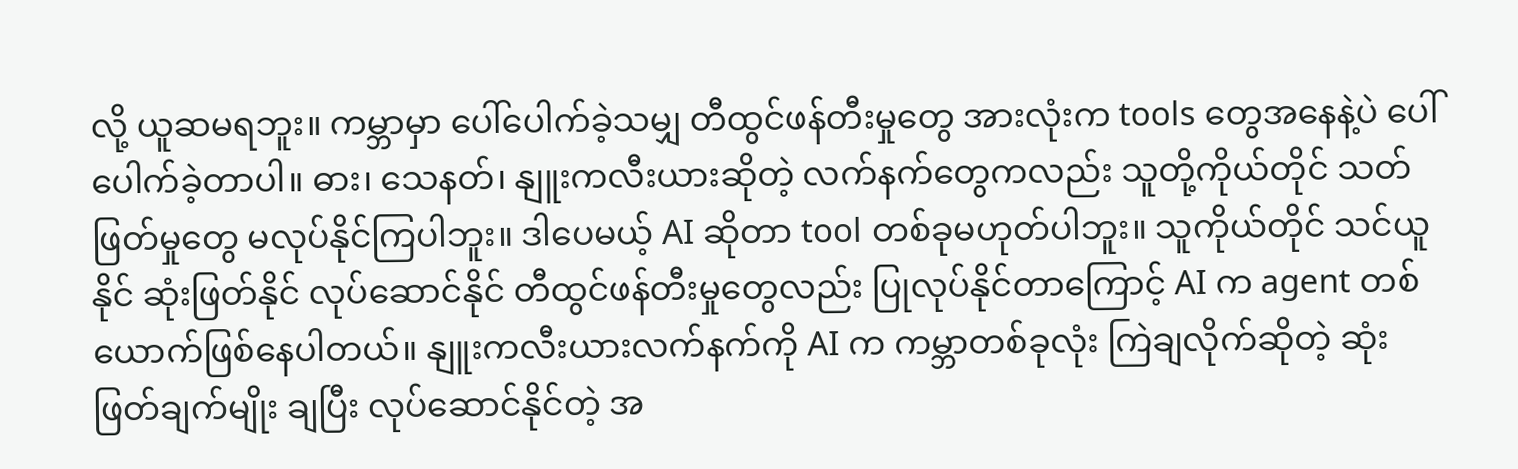လို့ ယူဆမရဘူး။ ကမ္ဘာမှာ ပေါ်ပေါက်ခဲ့သမျှ တီထွင်ဖန်တီးမှုတွေ အားလုံးက tools တွေအနေနဲ့ပဲ ပေါ်ပေါက်ခဲ့တာပါ။ ဓား၊ သေနတ်၊ နျူးကလီးယားဆိုတဲ့ လက်နက်တွေကလည်း သူတို့ကိုယ်တိုင် သတ်ဖြတ်မှုတွေ မလုပ်နိုင်ကြပါဘူး။ ဒါပေမယ့် AI ဆိုတာ tool တစ်ခုမဟုတ်ပါဘူး။ သူကိုယ်တိုင် သင်ယူနိုင် ဆုံးဖြတ်နိုင် လုပ်ဆောင်နိုင် တီထွင်ဖန်တီးမှုတွေလည်း ပြုလုပ်နိုင်တာကြောင့် AI က agent တစ်ယောက်ဖြစ်နေပါတယ်။ နျူးကလီးယားလက်နက်ကို AI က ကမ္ဘာတစ်ခုလုံး ကြဲချလိုက်ဆိုတဲ့ ဆုံးဖြတ်ချက်မျိုး ချပြီး လုပ်ဆောင်နိုင်တဲ့ အ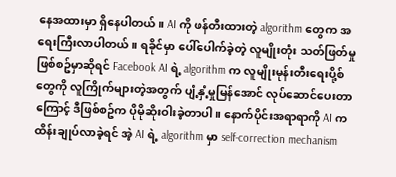နေအထားမှာ ရှိနေပါတယ်။ AI ကို ဖန်တီးထားတဲ့ algorithm တွေက အရေးကြီးလာပါတယ်။ ရခိုင်မှာ ပေါ်ပေါက်ခဲ့တဲ့ လူမျိုးတုံး သတ်ဖြတ်မှု ဖြစ်စဥ်မှာဆိုရင် Facebook AI ရဲ့ algorithm က လူမျိုးမုန်းတီးရေးပို့စ်တွေကို လူကြိုက်များတဲ့အတွက် ပျံ့နှံ့မှုမြန်အောင် လုပ်ဆောင်ပေးတာကြောင့် ဒီဖြစ်စဥ်က ပိုမိုဆိုးဝါးခဲ့တာပါ။ နောက်ပိုင်းအရာရာကို AI က ထိန်းချုပ်လာခဲ့ရင် အဲ့ AI ရဲ့ algorithm မှာ self-correction mechanism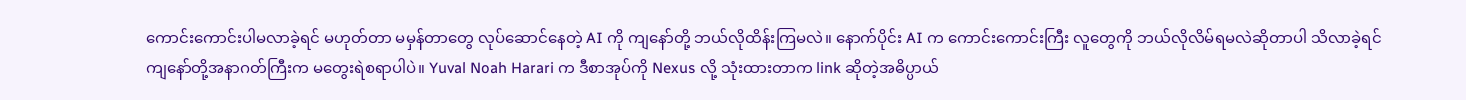ကောင်းကောင်းပါမလာခဲ့ရင် မဟုတ်တာ မမှန်တာတွေ လုပ်ဆောင်နေတဲ့ AI ကို ကျနော်တို့ ဘယ်လိုထိန်းကြမလဲ။ နောက်ပိုင်း AI က ကောင်းကောင်းကြီး လူတွေကို ဘယ်လိုလိမ်ရမလဲဆိုတာပါ သိလာခဲ့ရင် ကျနော်တို့အနာဂတ်ကြီးက မတွေးရဲစရာပါပဲ။ Yuval Noah Harari က ဒီစာအုပ်ကို Nexus လို့ သုံးထားတာက link ဆိုတဲ့အဓိပ္ပာယ်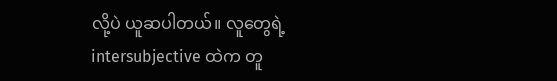လို့ပဲ ယူဆပါတယ်။ လူတွေရဲ့ intersubjective ထဲက တူ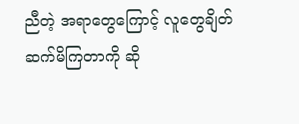ညီတဲ့ အရာတွေကြောင့် လူတွေချိတ်ဆက်မိကြတာကို ဆို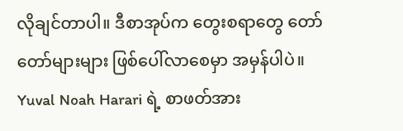လိုချင်တာပါ။ ဒီစာအုပ်က တွေးစရာတွေ တော်တော်များများ ဖြစ်ပေါ်လာစေမှာ အမှန်ပါပဲ။ Yuval Noah Harari ရဲ့ စာဖတ်အား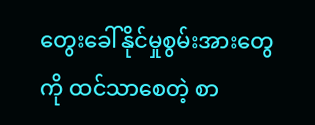တွေးခေါ်နိုင်မှုစွမ်းအားတွေကို ထင်သာစေတဲ့ စာ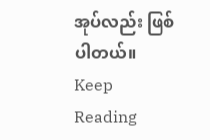အုပ်လည်း ဖြစ်ပါတယ်။
Keep Reading